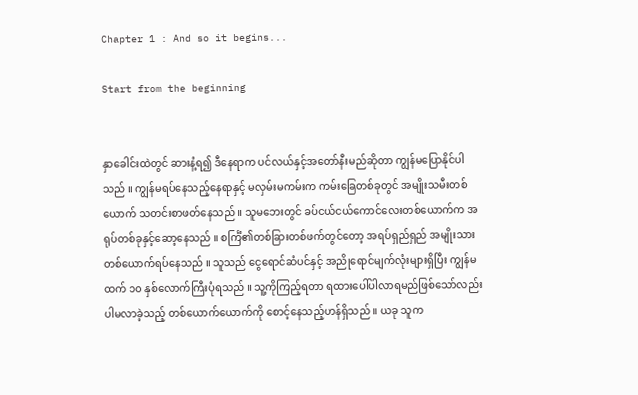Chapter 1 : And so it begins...

Start from the beginning


နှာခေါင်းထဲတွင် ဆားနံ့ရ၍ ဒီနေရာက ပင်လယ်နှင့်အတော်နီးမည်ဆိုတာ ကျွန်မပြောနိုင်ပါသည် ။ ကျွန်မရပ်နေသည့်နေရာနှင့် မလှမ်းမကမ်းက ကမ်းခြေတစ်ခုတွင် အမျိုးသမီးတစ်ယောက် သတင်းစာဖတ်နေသည် ။ သူမဘေးတွင် ခပ်ငယ်ငယ်ကောင်လေးတစ်ယောက်က အရုပ်တစ်ခုနှင့်ဆော့နေသည် ။ စင်္ကြံ၏တစ်ခြားတစ်ဖက်‌တွင်တော့ အရပ်ရှည်ရှည် အမျိုးသားတစ်ယောက်ရပ်နေသည် ။ သူသည် ငွေရောင်ဆံပင်နှင့် အညိုရောင်မျက်လုံးများရှိပြီး ကျွန်မထက် ၁၀ နှစ်လောက်ကြီးပုံရသည် ။ သူ့ကိုကြည့်ရတာ ရထားပေါ်ပါလာရမည်ဖြစ်သော်လည်း ပါမလာခဲ့သည့် တစ်ယောက်ယောက်ကို စောင့်နေသည့်ဟန်ရှိသည် ။ ယခု သူက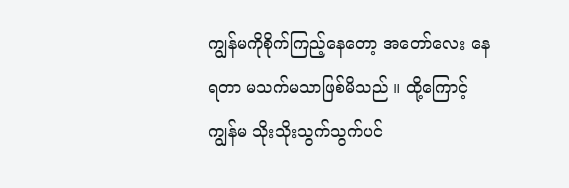ကျွန်မကိုစိုက်ကြည့်နေတော့ အတော်လေး နေရတာ မသက်မသာဖြစ်မိသည် ။ ထို့ကြောင့် ကျွန်မ သိုးသိုးသွက်သွက်ပင်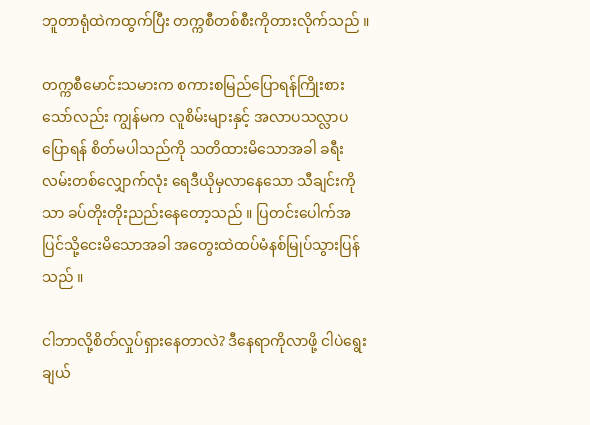ဘူတာရုံထဲကထွက်ပြီး တက္ကစီတစ်စီးကိုတားလိုက်သည် ။

တက္ကစီမောင်းသမားက စကားစမြည်ပြောရန်ကြိုးစားသော်လည်း ကျွန်မက လူစိမ်းများနှင့် အလာပသလ္လာပပြောရန် စိတ်မပါသည်ကို သတိထားမိသောအခါ ခရီးလမ်းတစ်လျှောက်လုံး ရေဒီယိုမှလာနေသော သီချင်းကိုသာ ခပ်တိုးတိုးညည်းနေတော့သည် ။ ပြတင်းပေါက်အပြင်သို့ငေးမိသောအခါ အတွေးထဲထပ်မံနစ်မြုပ်သွားပြန်သည် ။

ငါဘာလို့စိတ်လှုပ်ရှားနေတာလဲ? ဒီနေရာကိုလာဖို့ ငါပဲရွေးချယ်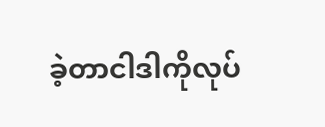ခဲ့တာငါဒါကိုလုပ်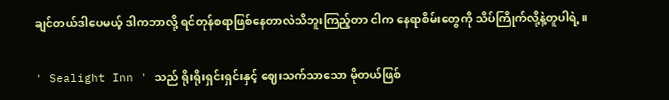ချင်တယ်ဒါပေမယ့် ဒါကဘာလို့ ရင်တုန်စရာဖြစ်နေတာလဲသိဘူးကြည့်တာ ငါက နေရာစိမ်းတွေကို သိပ်ကြိုက်လို့နဲ့တူပါရဲ့ ။

' Sealight Inn ' သည် ရိုးရိုးရှင်းရှင်းနှင့် ဈေးသက်သာသော ‌မိုတယ်ဖြစ်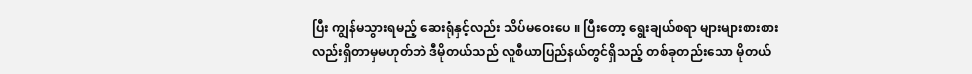ပြီး ကျွန်မ‌သွားရမည့် ဆေးရုံနှင့်လည်း သိပ်မဝေးပေ ။ ပြီးတော့ ရွေးချယ်စရာ များများစားစားလည်းရှိတာမှမဟုတ်ဘဲ ဒီမိုတယ်သည် လူစီယာပြည်နယ်တွင်ရှိသည့် တစ်ခုတည်းသော မိုတယ်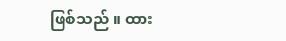ဖြစ်သည် ။ ထား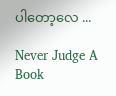ပါတော့လေ ...

Never Judge A Book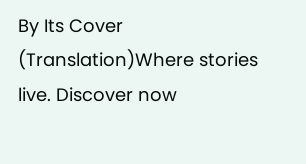By Its Cover (Translation)Where stories live. Discover now